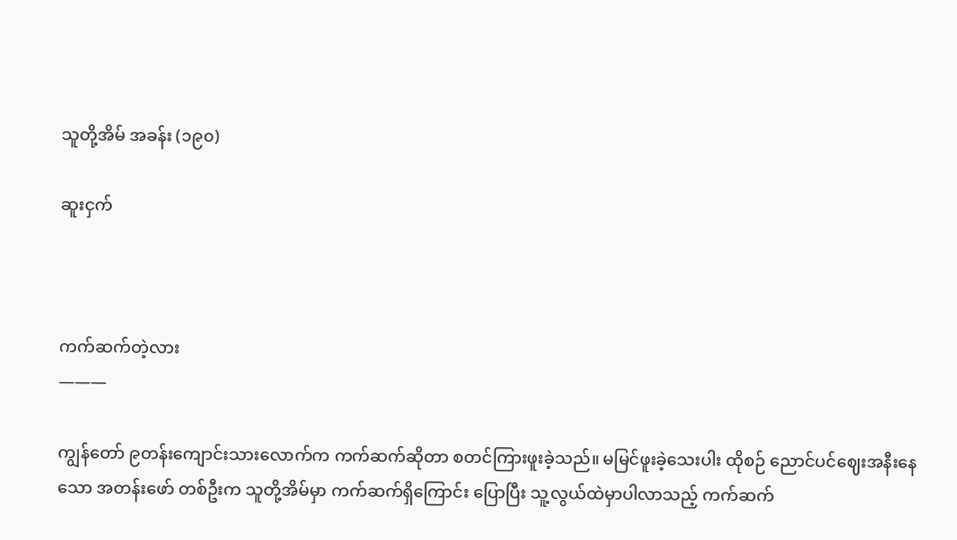သူတို့အိမ် အခန်း (၁၉၀)

ဆူးငှက်



ကက်ဆက်တဲ့လား
———

ကျွန်တော် ၉တန်းကျောင်းသားလောက်က ကက်ဆက်ဆိုတာ စတင်ကြားဖူးခဲ့သည်။ မမြင်ဖူးခဲ့သေးပါး ထိုစဉ် ညောင်ပင်ဈေးအနီးနေသော အတန်းဖော် တစ်ဦးက သူတို့အိမ်မှာ ကက်ဆက်ရှိကြောင်း ပြောပြီး သူ့လွယ်ထဲမှာပါလာသည့် ကက်ဆက်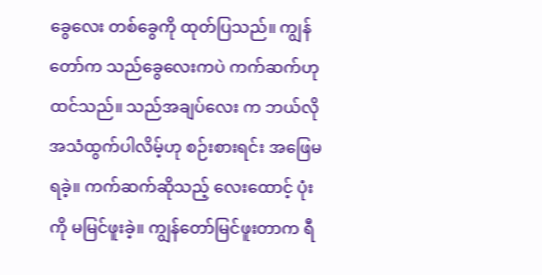ခွေလေး တစ်ခွေကို ထုတ်ပြသည်။ ကျွန်တော်က သည်ခွေလေးကပဲ ကက်ဆက်ဟုထင်သည်။ သည်အချပ်လေး က ဘယ်လိုအသံထွက်ပါလိမ့်ဟု စဉ်းစားရင်း အဖြေမရခဲ့။ ကက်ဆက်ဆိုသည့် လေးထောင့် ပုံးကို မမြင်ဖူးခဲ့။ ကျွန်တော်မြင်ဖူးတာက ရီ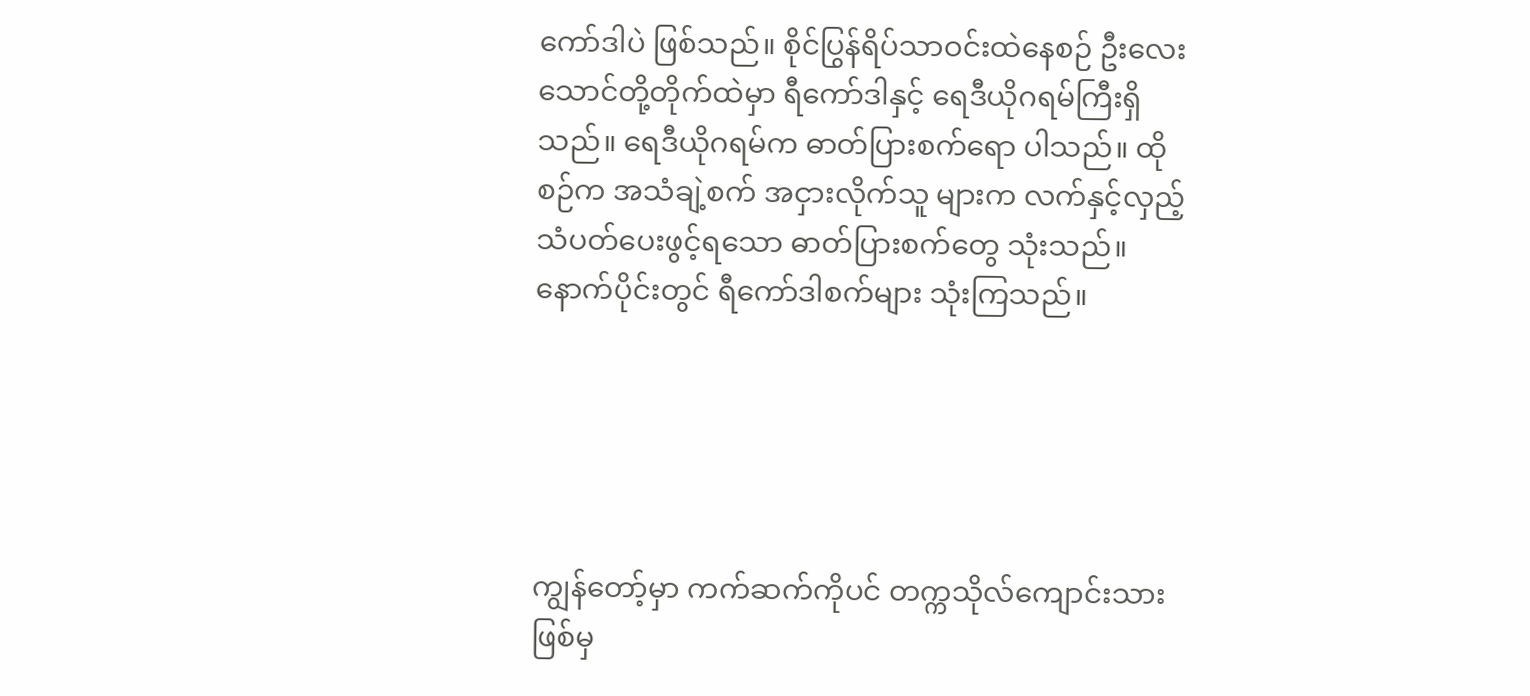ကော်ဒါပဲ ဖြစ်သည်။ စိုင်ပြွန်ရိပ်သာဝင်းထဲနေစဉ် ဦးလေးသောင်တို့တိုက်ထဲမှာ ရီကော်ဒါနှင့် ရေဒီယိုဂရမ်ကြီးရှိသည်။ ရေဒီယိုဂရမ်က ဓာတ်ပြားစက်ရော ပါသည်။ ထိုစဉ်က အသံချဲ့စက် အငှားလိုက်သူ များက လက်နှင့်လှည့် သံပတ်ပေးဖွင့်ရသော ဓာတ်ပြားစက်တွေ သုံးသည်။ နောက်ပိုင်းတွင် ရီကော်ဒါစက်များ သုံးကြသည်။





ကျွန်တော့်မှာ ကက်ဆက်ကိုပင် တက္ကသိုလ်ကျောင်းသားဖြစ်မှ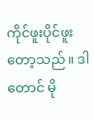ကိုင်ဖူးပိုင်ဖူးတော့သည်။ ဒါတောင် မို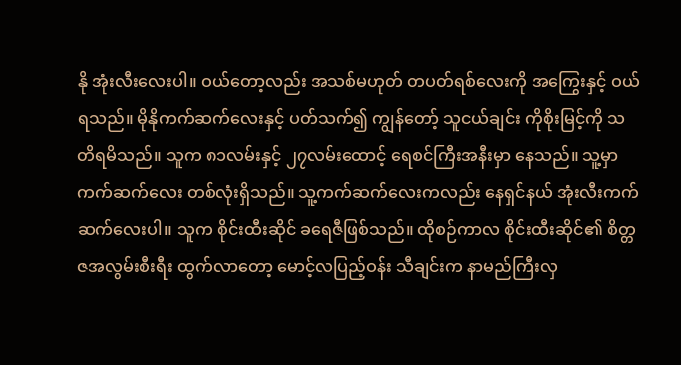နို အုံးလီးလေးပါ။ ဝယ်တော့လည်း အသစ်မဟုတ် တပတ်ရစ်လေးကို အကြွေးနှင့် ဝယ်ရသည်။ မိုနိုကက်ဆက်လေးနှင့် ပတ်သက်၍ ကျွန်တော့် သူငယ်ချင်း ကိုစိုးမြင့်ကို သတိရမိသည်။ သူက ၈၁လမ်းနှင့် ၂၇လမ်းထောင့် ရေစင်ကြီးအနီးမှာ နေသည်။ သူ့မှာ ကက်ဆက်လေး တစ်လုံးရှိသည်။ သူ့ကက်ဆက်လေးကလည်း နေရှင်နယ် အုံးလီးကက်ဆက်လေးပါ။ သူက စိုင်းထီးဆိုင် ခရေဇီဖြစ်သည်။ ထိုစဉ်ကာလ စိုင်းထီးဆိုင်၏ စိတ္တဇအလွမ်းစီးရီး ထွက်လာတော့ မောင့်လပြည့်ဝန်း သီချင်းက နာမည်ကြီးလှ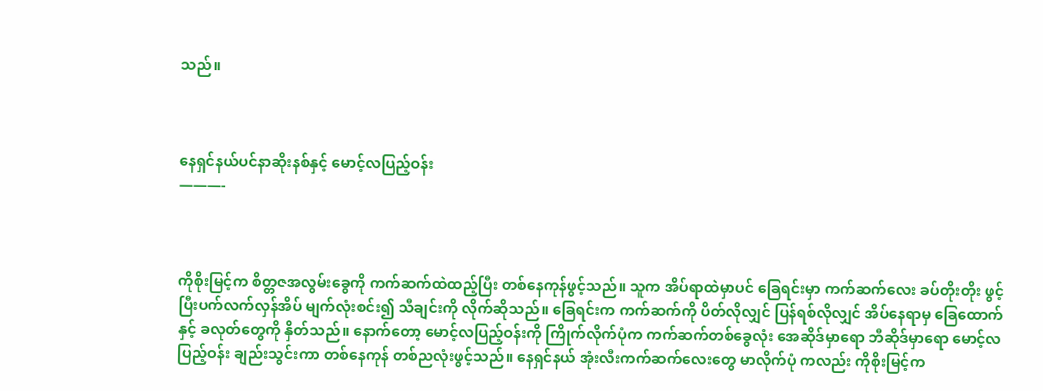သည်။



နေရှင်နယ်ပင်နာဆိုးနစ်နှင့် မောင့်လပြည့်ဝန်း
———-



ကိုစိုးမြင့်က စိတ္တဇအလွမ်းခွေကို ကက်ဆက်ထဲထည့်ပြီး တစ်နေကုန်ဖွင့်သည်။ သူက အိပ်ရာထဲမှာပင် ခြေရင်းမှာ ကက်ဆက်လေး ခပ်တိုးတိုး ဖွင့်ပြီးပက်လက်လှန်အိပ် မျက်လုံးစင်း၍ သီချင်းကို လိုက်ဆိုသည်။ ခြေရင်းက ကက်ဆက်ကို ပိတ်လိုလျှင် ပြန်ရစ်လိုလျှင် အိပ်နေရာမှ ခြေထောက်နှင့် ခလုတ်တွေကို နှိတ်သည်။ နောက်တော့ မောင့်လပြည့်ဝန်းကို ကြိုက်လိုက်ပုံက ကက်ဆက်တစ်ခွေလုံး အေဆိုဒ်မှာရော ဘီဆိုဒ်မှာရော မောင့်လပြည့်ဝန်း ချည်းသွင်းကာ တစ်နေကုန် တစ်ညလုံးဖွင့်သည်။ နေရှင်နယ် အုံးလီးကက်ဆက်လေးတွေ မာလိုက်ပုံ ကလည်း ကိုစိုးမြင့်က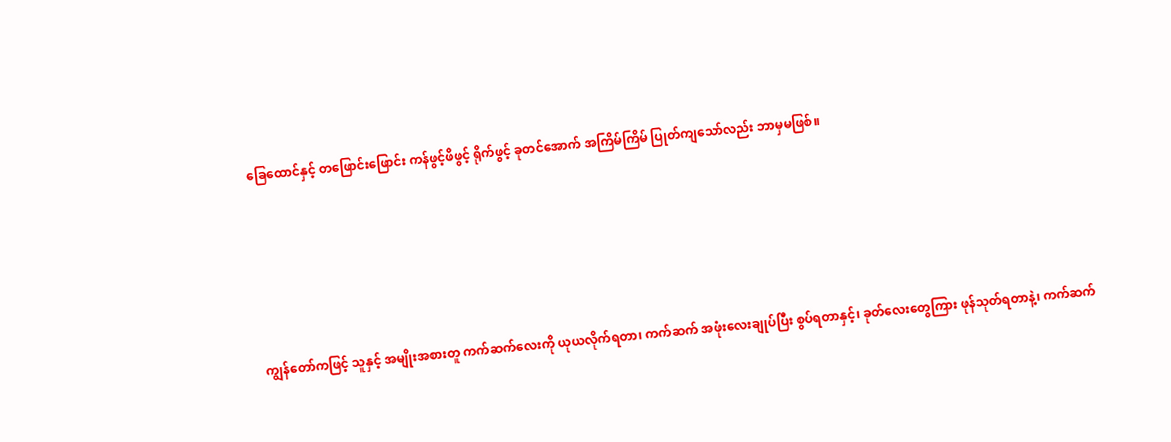ခြေထောင်နှင့် တဖြောင်းဖြောင်း ကန်ဖွင့်ဖိဖွင့် ရိုက်ဖွင့် ခုတင်အောက် အကြိမ်ကြိမ် ပြုတ်ကျသော်လည်း ဘာမှမဖြစ်။





ကျွန်တော်ကဖြင့် သူနှင့် အမျိုးအစားတူ ကက်ဆက်လေးကို ယုယလိုက်ရတာ၊ ကက်ဆက် အဖုံးလေးချုပ်ပြီး စွပ်ရတာနှင့်၊ ခုတ်လေးတွေကြား ဖုန်သုတ်ရတာနဲ့၊ ကက်ဆက်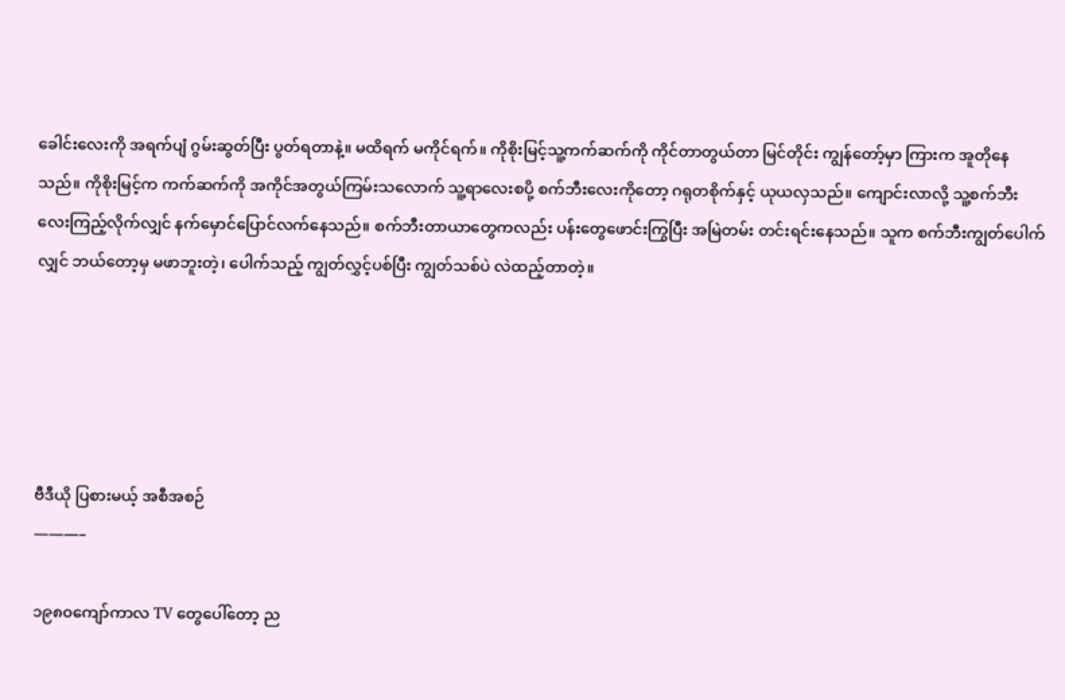ခေါင်းလေးကို အရက်ပျံ ဂွမ်းဆွတ်ပြီး ပွတ်ရတာနဲ့။ မထိရက် မကိုင်ရက်။ ကိုစိုးမြင့်သူ့ကက်ဆက်ကို ကိုင်တာတွယ်တာ မြင်တိုင်း ကျွန်တော့်မှာ ကြားက အူတိုနေသည်။ ကိုစိုးမြင့်က ကက်ဆက်ကို အကိုင်အတွယ်ကြမ်းသလောက် သူ့ရာလေးစပို့ စက်ဘီးလေးကိုတော့ ဂရုတစိုက်နှင့် ယုယလှသည်။ ကျောင်းလာလို့ သူ့စက်ဘီးလေးကြည့်လိုက်လျှင် နက်မှောင်ပြောင်လက်နေသည်။ စက်ဘီးတာယာတွေကလည်း ပန်းတွေဖောင်းကြွပြီး အမြဲတမ်း တင်းရင်းနေသည်။ သူက စက်ဘီးကျွတ်ပေါက်လျှင် ဘယ်တော့မှ မဖာဘူးတဲ့၊ ပေါက်သည့် ကျွတ်လွှင့်ပစ်ပြီး ကျွတ်သစ်ပဲ လဲထည့်တာတဲ့။





ဗီဒီယို ပြစားမယ့် အစီအစဉ်
———–

၁၉၈၀ကျော်ကာလ TV တွေပေါ်တော့ ည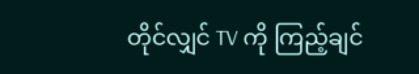တိုင်လျှင် TV ကို ကြည့်ချင်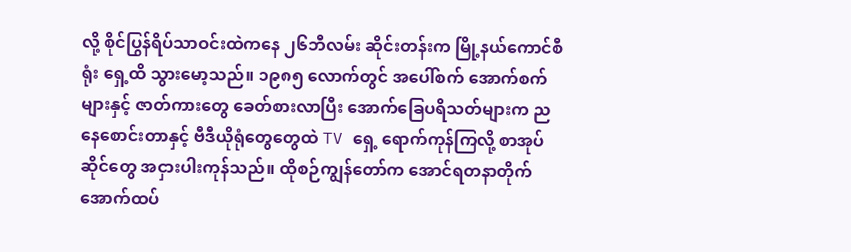လို့ စိုင်ပြွန်ရိပ်သာဝင်းထဲကနေ ၂၆ဘီလမ်း ဆိုင်းတန်းက မြို့နယ်ကောင်စီရုံး ရှေ့ထိ သွားမော့သည်။ ၁၉၈၅ လောက်တွင် အပေါ်စက် အောက်စက်များနှင့် ဇာတ်ကားတွေ ခေတ်စားလာပြီး အောက်ခြေပရိသတ်များက ညနေစောင်းတာနှင့် ဗီဒီယိုရုံတွေတွေထဲ TV ရှေ့ ရောက်ကုန်ကြလို့ စာအုပ်ဆိုင်တွေ အငှားပါးကုန်သည်။ ထိုစဉ်ကျွန်တော်က အောင်ရတနာတိုက် အောက်ထပ်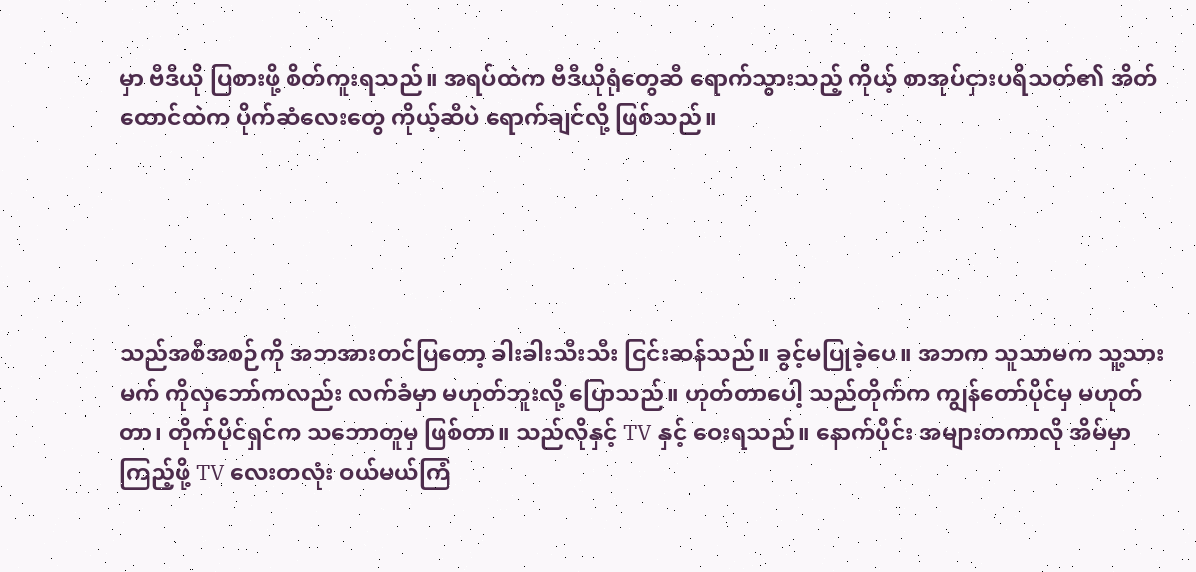မှာ ဗီဒီယို ပြစားဖို့ စိတ်ကူးရသည်။ အရပ်ထဲက ဗီဒီယိုရုံတွေဆီ ရောက်သွားသည့် ကိုယ့် စာအုပ်ငှားပရိသတ်၏ အိတ်ထောင်ထဲက ပိုက်ဆံလေးတွေ ကိုယ့်ဆီပဲ ရောက်ချင်လို့ ဖြစ်သည်။





သည်အစီအစဉ်ကို အဘအားတင်ပြတော့ ခါးခါးသီးသီး ငြင်းဆန်သည်။ ခွင့်မပြုခဲ့ပေ။ အဘက သူသာမက သူ့သားမက် ကိုလှဘော်ကလည်း လက်ခံမှာ မဟုတ်ဘူးလို့ ပြောသည်။ ဟုတ်တာပေါ့ သည်တိုက်က ကျွန်တော်ပိုင်မှ မဟုတ်တာ၊ တိုက်ပိုင်ရှင်က သဘောတူမှ ဖြစ်တာ။ သည်လိုနှင့် TV နှင့် ဝေးရသည်။ နောက်ပိုင်း အများတကာလို အိမ်မှာကြည့်ဖို့ TV လေးတလုံး ဝယ်မယ်ကြံ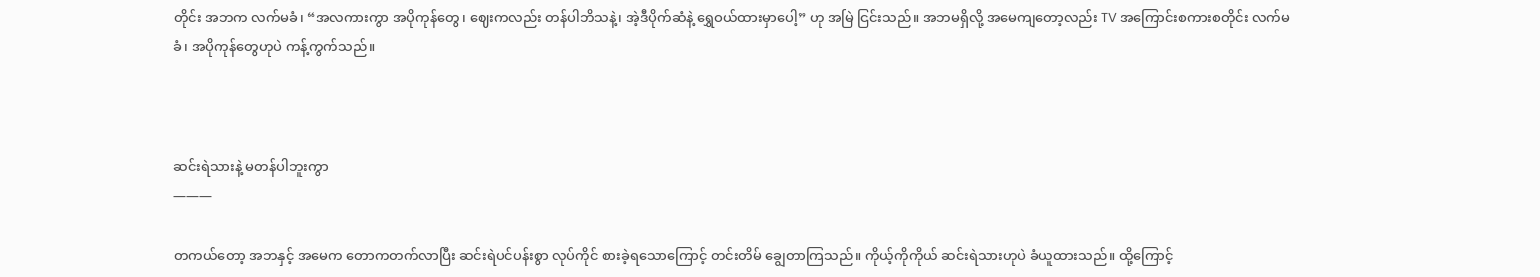တိုင်း အဘက လက်မခံ၊ “အလကားကွာ အပိုကုန်တွေ၊ ဈေးကလည်း တန်ပါဘိသနဲ့၊ အဲ့ဒီပိုက်ဆံနဲ့ ရွှေဝယ်ထားမှာပေါ့” ဟု အမြဲ ငြင်းသည်။ အဘမရှိလို့ အမေကျတော့လည်း TV အကြောင်းစကားစတိုင်း လက်မခံ၊ အပိုကုန်တွေဟုပဲ ကန့်ကွက်သည်။



ဆင်းရဲသားနဲ့ မတန်ပါဘူးကွာ
———

တကယ်တော့ အဘနှင့် အမေက တောကတက်လာပြီး ဆင်းရဲပင်ပန်းစွာ လုပ်ကိုင် စားခဲ့ရသောကြောင့် တင်းတိမ် ချွေတာကြသည်။ ကိုယ့်ကိုကိုယ် ဆင်းရဲသားဟုပဲ ခံယူထားသည်။ ထို့ကြောင့်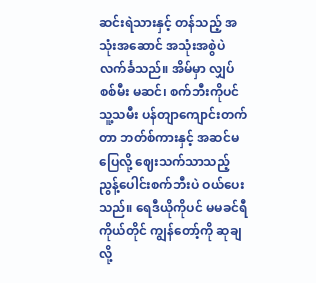ဆင်းရဲသားနှင့် တန်သည့် အသုံးအဆောင် အသုံးအစွဲပဲ လက်င်္ခသည်။ အိမ်မှာ လျှပ်စစ်မီး မဆင်၊ စက်ဘီးကိုပင် သူ့သမီး ပန်တျာကျောင်းတက်တာ ဘတ်စ်ကားနှင့် အဆင်မပြေလို့ ဈေးသက်သာသည့် ညွန့်ပေါင်းစက်ဘီးပဲ ဝယ်ပေးသည်။ ရေဒီယိုကိုပင် မမခင်ရီကိုယ်တိုင် ကျွန်တော့်ကို ဆုချလို့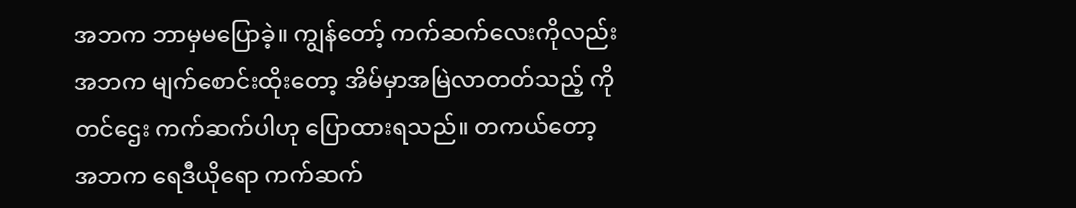အဘက ဘာမှမပြောခဲ့။ ကျွန်တော့် ကက်ဆက်လေးကိုလည်း အဘက မျက်စောင်းထိုးတော့ အိမ်မှာအမြဲလာတတ်သည့် ကိုတင်ဌေး ကက်ဆက်ပါဟု ပြောထားရသည်။ တကယ်တော့ အဘက ရေဒီယိုရော ကက်ဆက်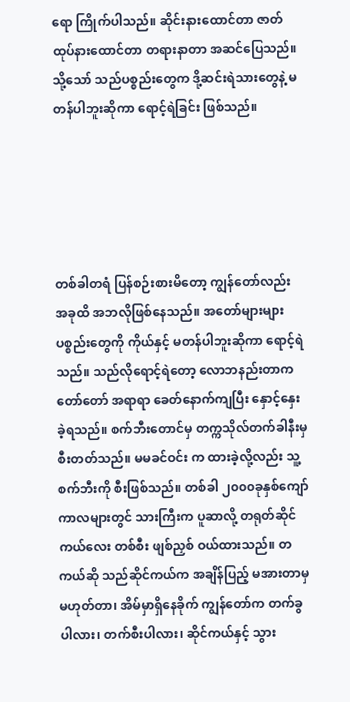ရော ကြိုက်ပါသည်။ ဆိုင်းနားထောင်တာ ဇာတ်ထုပ်နားထောင်တာ တရားနာတာ အဆင်ပြေသည်။ သို့သော် သည်ပစ္စည်းတွေက ဒို့ဆင်းရဲသားတွေနဲ့ မတန်ပါဘူးဆိုကာ ရောင့်ရဲခြင်း ဖြစ်သည်။





တစ်ခါတရံ ပြန်စဉ်းစားမိတော့ ကျွန်တော်လည်း အခုထိ အဘလိုဖြစ်နေသည်။ အတော်များများ ပစ္စည်းတွေကို ကိုယ်နှင့် မတန်ပါဘူးဆိုကာ ရောင့်ရဲသည်။ သည်လိုရောင့်ရဲတော့ လောဘနည်းတာက တော်တော် အရာရာ ခေတ်နောက်ကျပြီး နှောင့်နှေးခဲ့ရသည်။ စက်ဘီးတောင်မှ တက္ကသိုလ်တက်ခါနီးမှ စီးတတ်သည်။ မမခင်ဝင်း က ထားခဲ့လို့လည်း သူ့စက်ဘီးကို စီးဖြစ်သည်။ တစ်ခါ ၂၀၀၀ခုနှစ်ကျော် ကာလများတွင် သားကြီးက ပူဆာလို့ တရုတ်ဆိုင်ကယ်လေး တစ်စီး ဖျစ်ညှစ် ဝယ်ထားသည်။ တကယ်ဆို သည်ဆိုင်ကယ်က အချိန်ပြည့် မအားတာမှ မဟုတ်တာ၊ အိမ်မှာရှိနေခိုက် ကျွန်တော်က တက်ခွပါလား၊ တက်စီးပါလား၊ ဆိုင်ကယ်နှင့် သွား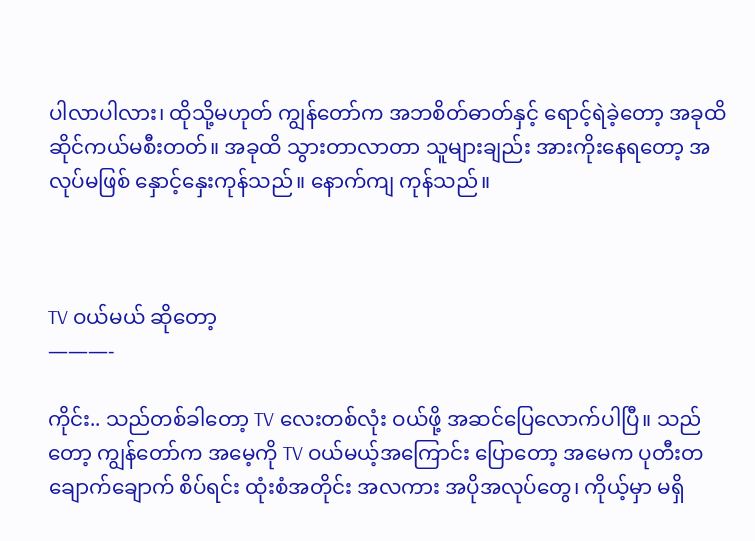ပါလာပါလား၊ ထိုသို့မဟုတ် ကျွန်တော်က အဘစိတ်ဓာတ်နှင့် ရောင့်ရဲခဲ့တော့ အခုထိ ဆိုင်ကယ်မစီးတတ်။ အခုထိ သွားတာလာတာ သူများချည်း အားကိုးနေရတော့ အလုပ်မဖြစ် နှောင့်နှေးကုန်သည်။ နောက်ကျ ကုန်သည်။



TV ဝယ်မယ် ဆိုတော့
———-

ကိုင်း.. သည်တစ်ခါတော့ TV လေးတစ်လုံး ဝယ်ဖို့ အဆင်ပြေလောက်ပါပြီ။ သည်တော့ ကျွန်တော်က အမေ့ကို TV ဝယ်မယ့်အကြောင်း ပြောတော့ အမေက ပုတီးတချောက်ချောက် စိပ်ရင်း ထုံးစံအတိုင်း အလကား အပိုအလုပ်တွေ၊ ကိုယ့်မှာ မရှိ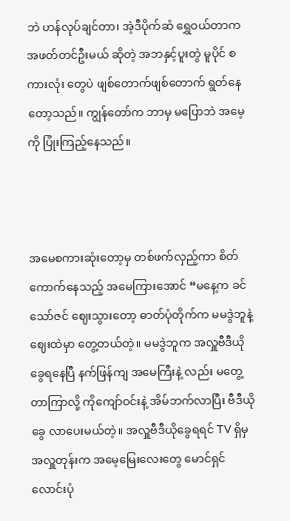ဘဲ ဟန်လုပ်ချင်တာ၊ အဲ့ဒီပိုက်ဆံ ရွှေဝယ်တာက အဖတ်တင်ဦးမယ် ဆိုတဲ့ အဘနှင့်ပူးတွဲ မူပိုင် စကားလုံး တွေပဲ ဖျစ်တောက်ဖျစ်တောက် ရွတ်နေတော့သည်။ ကျွန်တော်က ဘာမှ မပြောဘဲ အမေ့ကို ပြုံးကြည့်နေသည်။



အမေစကားဆုံးတော့မှ တစ်ဖက်လှည့်ကာ စိတ်ကောက်နေသည့် အမေကြားအောင် “မနေ့က ခင်သော်ဇင် ဈေးသွားတော့ ဓာတ်ပုံတိုက်က မမဒွဲဘူနဲ့ ဈေးထဲမှာ တွေ့တယ်တဲ့။ မမဒွဲဘူက အလှူဗီဒီယိုခွေရနေပြီ နက်ဖြန်ကျ အမေကြီးနဲ့ လည်း မတွေ့တာကြာလို့ ကိုကျော်ဝင်းနဲ့ အိမ်ဘက်လာပြီး ဗီဒီယိုခွေ လာပေးမယ်တဲ့။ အလှူဗီဒီယိုခွေရရင် TV ရှိမှ အလှူတုန်းက အမေ့မြေးလေးတွေ မောင်ရှင်လောင်းပုံ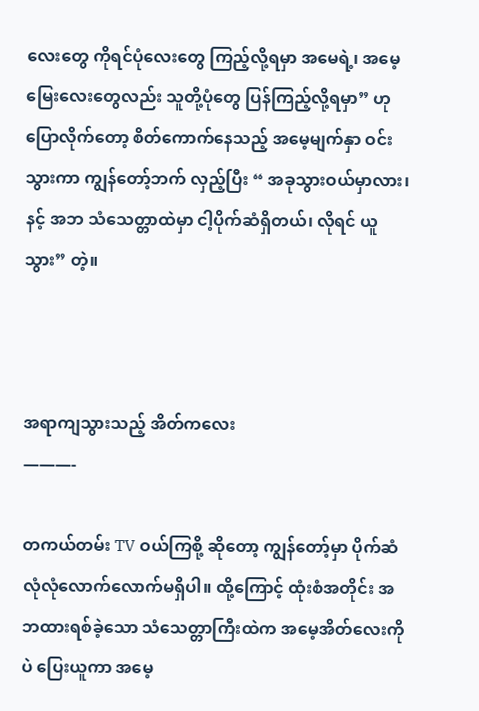လေးတွေ ကိုရင်ပုံလေးတွေ ကြည့်လို့ရမှာ အမေရဲ့၊ အမေ့မြေးလေးတွေလည်း သူတို့ပုံတွေ ပြန်ကြည့်လို့ရမှာ” ဟု ပြောလိုက်တော့ စိတ်ကောက်နေသည့် အမေ့မျက်နှာ ဝင်းသွားကာ ကျွန်တော့်ဘက် လှည့်ပြီး “ အခုသွားဝယ်မှာလား၊ နင့် အဘ သံသေတ္တာထဲမှာ ငါ့ပိုက်ဆံရှိတယ်၊ လိုရင် ယူသွား” တဲ့။



အရာကျသွားသည့် အိတ်ကလေး
———-

တကယ်တမ်း TV ဝယ်ကြစို့ ဆိုတော့ ကျွန်တော့်မှာ ပိုက်ဆံ လုံလုံလောက်လောက်မရှိပါ။ ထို့ကြောင့် ထုံးစံအတိုင်း အဘထားရစ်ခဲ့သော သံသေတ္တာကြီးထဲက အမေ့အိတ်လေးကိုပဲ ပြေးယူကာ အမေ့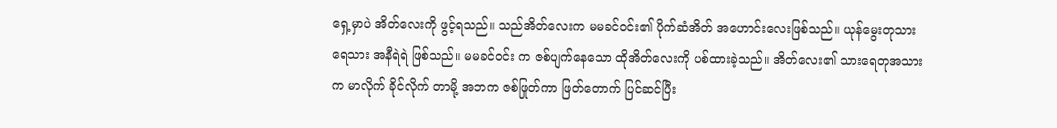ရှေ့မှာပဲ အိတ်လေးကို ဖွင့်ရသည်။ သည်အိတ်လေးက မမခင်ဝင်း၏ ပိုက်ဆံအိတ် အဟောင်းလေးဖြစ်သည်။ ယုန်မွေးတုသားရေသား အနီရဲရဲ ဖြစ်သည်။ မမခင်ဝင်း က ဇစ်ပျက်နေသော ထိုအိတ်လေးကို ပစ်ထားခဲ့သည်။ အိတ်လေး၏ သားရေတုအသားက မာလိုက် ခိုင်လိုက် တာမို့ အဘက ဇစ်ဖြုတ်ကာ ဖြတ်တောက် ပြင်ဆင်ပြီး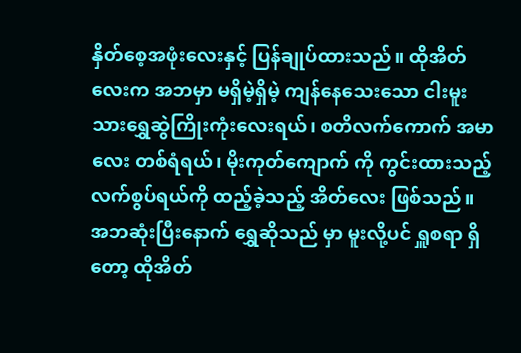နှိတ်စေ့အဖုံးလေးနှင့် ပြန်ချုပ်ထားသည်။ ထိုအိတ်လေးက အဘမှာ မရှိမဲ့ရှိမဲ့ ကျန်နေသေးသော ငါးမူးသားရွှေဆွဲကြိုးကုံးလေးရယ်၊ စတိလက်ကောက် အမာလေး တစ်ရံရယ်၊ မိုးကုတ်ကျောက် ကို ကွင်းထားသည့် လက်စွပ်ရယ်ကို ထည့်ခဲ့သည့် အိတ်လေး ဖြစ်သည်။ အဘဆုံးပြီးနောက် ရွှေဆိုသည် မှာ မူးလို့ပင် ရှူစရာ ရှိတော့ ထိုအိတ်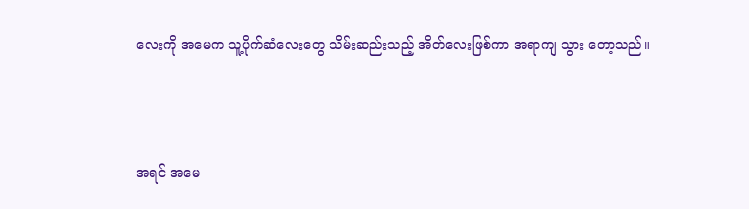လေးကို အမေက သူ့ပိုက်ဆံလေးတွေ သိမ်းဆည်းသည့် အိတ်လေးဖြစ်ကာ အရာကျ သွား တော့သည်။



အရင် အမေ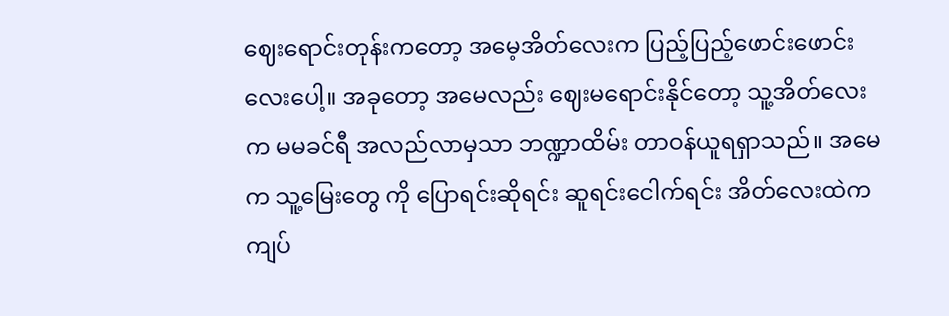ဈေးရောင်းတုန်းကတော့ အမေ့အိတ်လေးက ပြည့်ပြည့်ဖောင်းဖောင်းလေးပေါ့။ အခုတော့ အမေလည်း ဈေးမရောင်းနိုင်တော့ သူ့အိတ်လေးက မမခင်ရီ အလည်လာမှသာ ဘဏ္ဍာထိမ်း တာဝန်ယူရရှာသည်။ အမေက သူ့မြေးတွေ ကို ပြောရင်းဆိုရင်း ဆူရင်းငေါက်ရင်း အိတ်လေးထဲက ကျပ်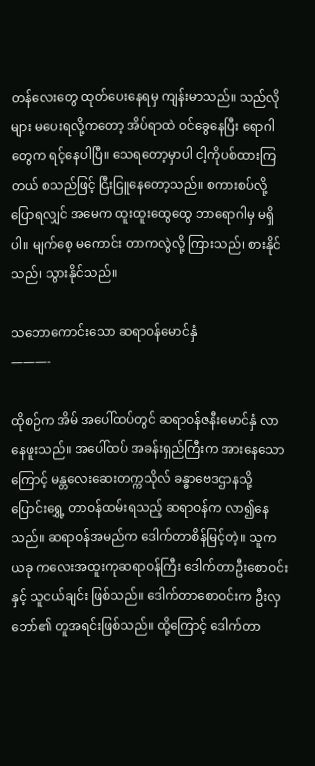တန်လေးတွေ ထုတ်ပေးနေရမှ ကျန်းမာသည်။ သည်လိုများ မပေးရလို့ကတော့ အိပ်ရာထဲ ဝင်ခွေနေပြီး ရောဂါတွေက ရင့်နေပါပြီ။ သေရတော့မှာပါ ငါ့ကိုပစ်ထားကြတယ် စသည်ဖြင့် ငြီးငြူနေတော့သည်။ စကားစပ်လို့ ပြောရလျှင် အမေက ထူးထူးထွေထွေ ဘာရောဂါမှ မရှိပါ။ မျက်စေ့ မကောင်း တာကလွဲလို့ ကြားသည်၊ စားနိုင်သည်၊ သွားနိုင်သည်။

သဘောကောင်းသော ဆရာဝန်မောင်နှံ
———-

ထိုစဉ်က အိမ် အပေါ်ထပ်တွင် ဆရာဝန်ဇနီးမောင်နှံ လာနေဖူးသည်။ အပေါ်ထပ် အခန်းရှည်ကြီးက အားနေသောကြောင့် မန္တလေးဆေးတက္ကသိုလ် ခန္ဓာဗေဒဌာနသို့ ပြောင်းရွှေ့ တာဝန်ထမ်းရသည့် ဆရာဝန်က လာ၍နေသည်။ ဆရာဝန်အမည်က ဒေါက်တာစိန်မြင့်တဲ့။ သူက ယခု ကလေးအထူးကုဆရာဝန်ကြီး ဒေါက်တာဦးစောဝင်းနှင့် သူငယ်ချင်း ဖြစ်သည်။ ဒေါက်တာစောဝင်းက ဦးလှဘော်၏ တူအရင်းဖြစ်သည်။ ထို့ကြောင့် ဒေါက်တာ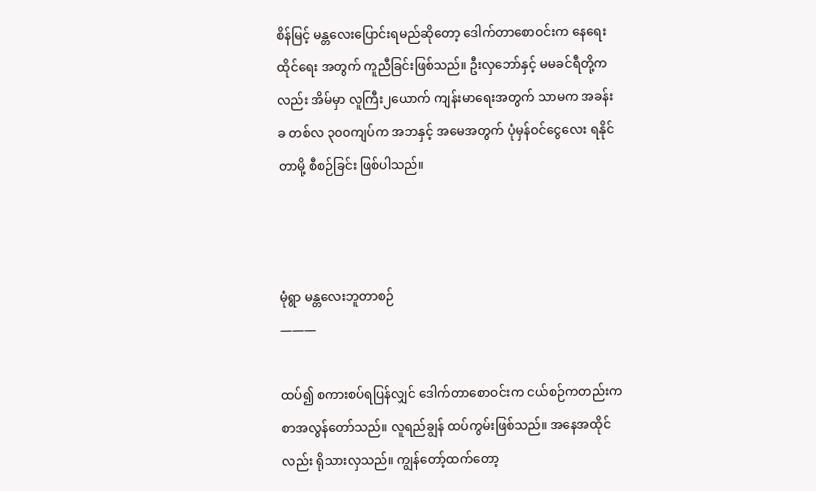စိန်မြင့် မန္တလေးပြောင်းရမည်ဆိုတော့ ဒေါက်တာစောဝင်းက နေရေးထိုင်ရေး အတွက် ကူညီခြင်းဖြစ်သည်။ ဦးလှဘော်နှင့် မမခင်ရီတို့ကလည်း အိမ်မှာ လူကြီး၂ယောက် ကျန်းမာရေးအတွက် သာမက အခန်းခ တစ်လ ၃၀၀ကျပ်က အဘနှင့် အမေအတွက် ပုံမှန်ဝင်ငွေလေး ရနိုင်တာမို့ စီစဉ်ခြင်း ဖြစ်ပါသည်။



မုံရွာ မန္တလေးဘူတာစဉ်
———

ထပ်၍ စကားစပ်ရပြန်လျှင် ဒေါက်တာစောဝင်းက ငယ်စဉ်ကတည်းက စာအလွန်တော်သည်။ လူရည်ချွန် ထပ်ကွမ်းဖြစ်သည်။ အနေအထိုင်လည်း ရိုသားလှသည်။ ကျွန်တော့်ထက်တော့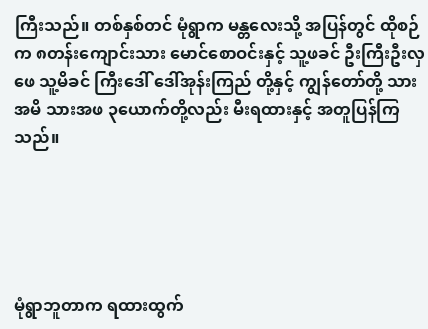ကြီးသည်။ တစ်နှစ်တင် မုံရွာက မန္တလေးသို့ အပြန်တွင် ထိုစဉ်က ၈တန်းကျောင်းသား မောင်စောဝင်းနှင့် သူ့ဖခင် ဦးကြီးဦးလှဖေ သူ့မိခင် ကြီးဒေါ် ဒေါ်အုန်းကြည် တို့နှင့် ကျွန်တော်တို့ သားအမိ သားအဖ ၃ယောက်တို့လည်း မီးရထားနှင့် အတူပြန်ကြသည်။





မုံရွာဘူတာက ရထားထွက်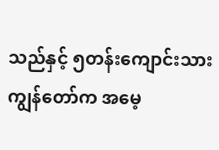သည်နှင့် ၅တန်းကျောင်းသား ကျွန်တော်က အမေ့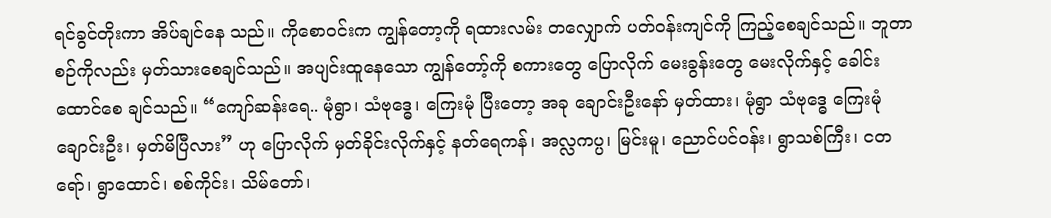ရင်ခွင်တိုးကာ အိပ်ချင်နေ သည်။ ကိုစောဝင်းက ကျွန်တော့ကို ရထားလမ်း တလျှောက် ပတ်ဝန်းကျင်ကို ကြည့်စေချင်သည်။ ဘူတာစဉ်ကိုလည်း မှတ်သားစေချင်သည်။ အပျင်းထူနေသော ကျွန်တော့်ကို စကားတွေ ပြောလိုက် မေးခွန်းတွေ မေးလိုက်နှင့် ခေါင်းထောင်စေ ချင်သည်။ “ကျော်ဆန်းရေ.. မုံရွာ၊ သံဗုဒ္ဓေ၊ ကြေးမုံ ပြီးတော့ အခု ချောင်းဦးနော် မှတ်ထား၊ မုံရွာ သံဗုဒ္ဓေ ကြေးမုံ ချောင်းဦး၊ မှတ်မိပြီလား” ဟု ပြောလိုက် မှတ်ခိုင်းလိုက်နှင့် နတ်ရေကန်၊ အလ္လကပ္ပ၊ မြင်းမူ၊ ညောင်ပင်ဝန်း၊ ရွာသစ်ကြီး၊ ငတရော်၊ ရွာထောင်၊ စစ်ကိုင်း၊ သိမ်တော်၊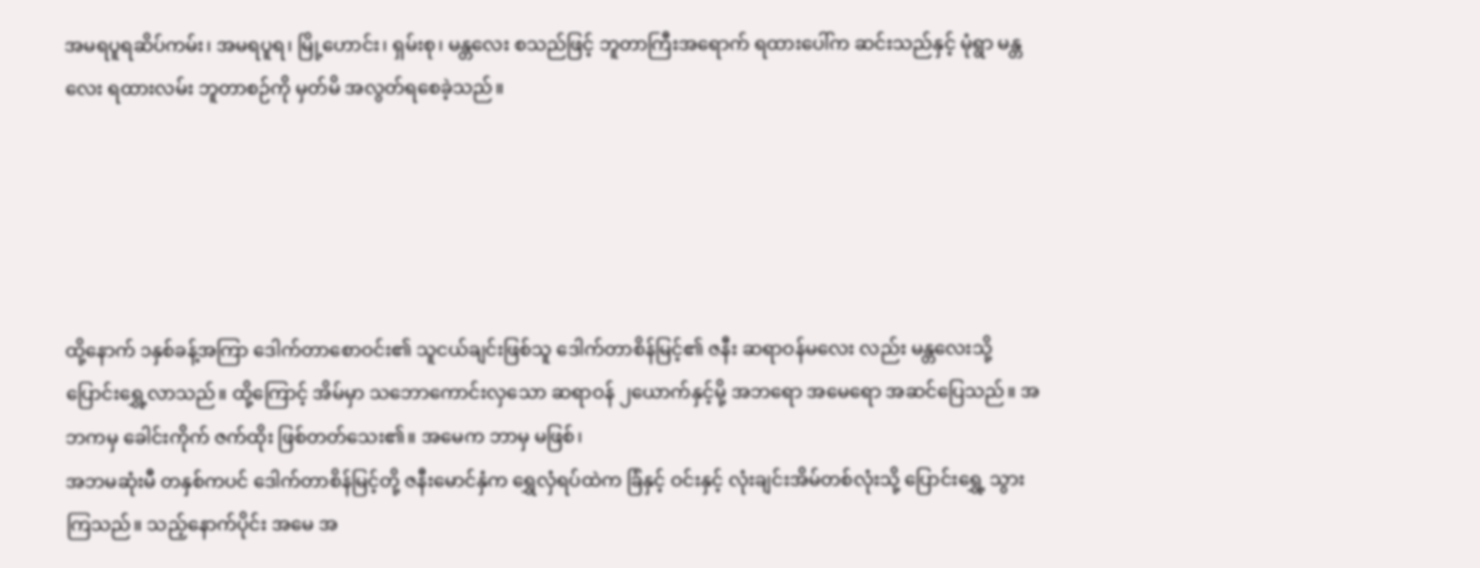အမရပူရဆိပ်ကမ်း၊ အမရပူရ၊ မြို့ဟောင်း၊ ရှမ်းစု၊ မန္တလေး စသည်ဖြင့် ဘူတာကြီးအရောက် ရထားပေါ်က ဆင်းသည်နှင့် မုံရွာ မန္တလေး ရထားလမ်း ဘူတာစဉ်ကို မှတ်မိ အလွတ်ရစေခဲ့သည်။





ထို့နောက် ၁နှစ်ခန့်အကြာ ဒေါက်တာစောဝင်း၏ သူငယ်ချင်းဖြစ်သူ ဒေါက်တာစိန်မြင့်၏ ဇနီး ဆရာဝန်မလေး လည်း မန္တလေးသို့ ပြောင်းရွှေ့လာသည်။ ထို့ကြောင့် အိမ်မှာ သဘောကောင်းလှသော ဆရာဝန် ၂ယောက်နှင့်မို့ အဘရော အမေရော အဆင်ပြေသည်။ အဘကမှ ခေါင်းကိုက် ဇက်ထိုး ဖြစ်တတ်သေး၏။ အမေက ဘာမှ မဖြစ်၊
အဘမဆုံးမီ တနှစ်ကပင် ဒေါက်တာစိန်မြင့်တို့ ဇနီးမောင်နှံက ရွှေလှံရပ်ထဲက ခြံနှင့် ဝင်းနှင့် လုံးချင်းအိမ်တစ်လုံးသို့ ပြောင်းရွှေ့ သွားကြသည်။ သည့်နောက်ပိုင်း အမေ အ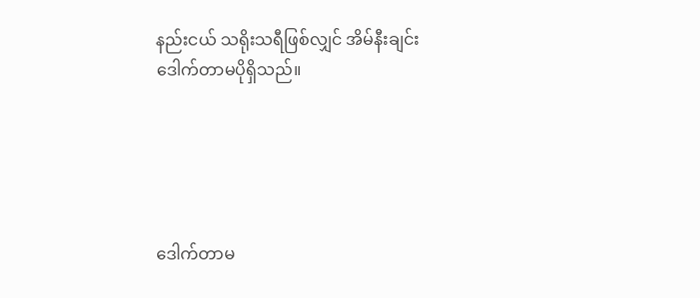နည်းငယ် သရိုးသရီဖြစ်လျှင် အိမ်နီးချင်း ဒေါက်တာမပိုရှိသည်။





ဒေါက်တာမ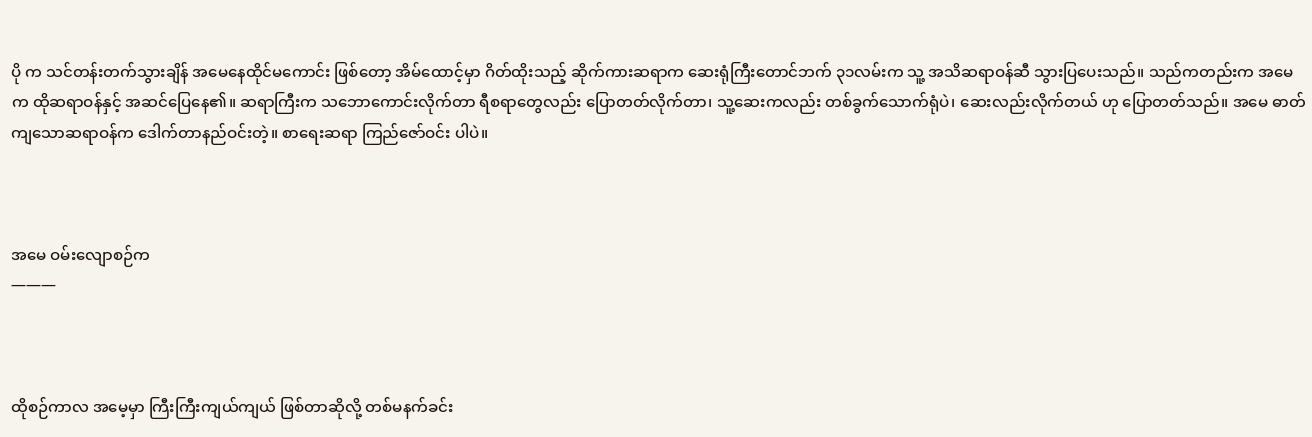ပို က သင်တန်းတက်သွားချိန် အမေနေထိုင်မကောင်း ဖြစ်တော့ အိမ်ထောင့်မှာ ဂိတ်ထိုးသည့် ဆိုက်ကားဆရာက ဆေးရုံကြီးတောင်ဘက် ၃၁လမ်းက သူ့ အသိဆရာဝန်ဆီ သွားပြပေးသည်။ သည်ကတည်းက အမေက ထိုဆရာဝန်နှင့် အဆင်ပြေနေ၏။ ဆရာကြီးက သဘောကောင်းလိုက်တာ ရီစရာတွေလည်း ပြောတတ်လိုက်တာ၊ သူ့ဆေးကလည်း တစ်ခွက်သောက်ရုံပဲ၊ ဆေးလည်းလိုက်တယ် ဟု ပြောတတ်သည်။ အမေ ဓာတ်ကျသောဆရာဝန်က ဒေါက်တာနည်ဝင်းတဲ့။ စာရေးဆရာ ကြည်ဇော်ဝင်း ပါပဲ။



အမေ ဝမ်းလျောစဉ်က
———



ထိုစဉ်ကာလ အမေ့မှာ ကြီးကြီးကျယ်ကျယ် ဖြစ်တာဆိုလို့ တစ်မနက်ခင်း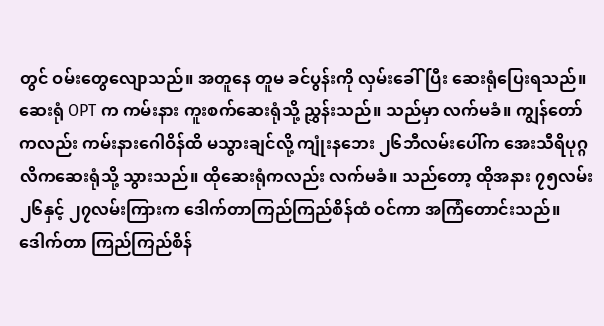တွင် ဝမ်းတွေလျောသည်။ အတူနေ တူမ ခင်ပွန်းကို လှမ်းခေါ်ပြီး ဆေးရုံပြေးရသည်။ ဆေးရုံ OPT က ကမ်းနား ကူးစက်ဆေးရုံသို့ ညွှန်းသည်။ သည်မှာ လက်မခံ။ ကျွန်တော်ကလည်း ကမ်းနားဂေါဝိန်ထိ မသွားချင်လို့ ကျုံးနဘေး ၂၆ဘီလမ်းပေါ်က အေးသီရိပုဂ္ဂလိကဆေးရုံသို့ သွားသည်။ ထိုဆေးရုံကလည်း လက်မခံ။ သည်တော့ ထိုအနား ၇၅လမ်း ၂၆နှင့် ၂၇လမ်းကြားက ဒေါက်တာကြည်ကြည်စိန်ထံ ဝင်ကာ အကြံတောင်းသည်။ ဒေါက်တာ ကြည်ကြည်စိန်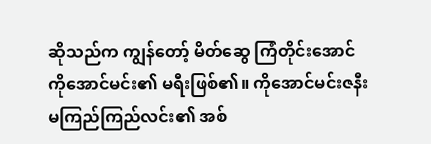ဆိုသည်က ကျွန်တော့် မိတ်ဆွေ ကြံတိုင်းအောင် ကိုအောင်မင်း၏ မရီးဖြစ်၏။ ကိုအောင်မင်းဇနီး မကြည်ကြည်လင်း၏ အစ်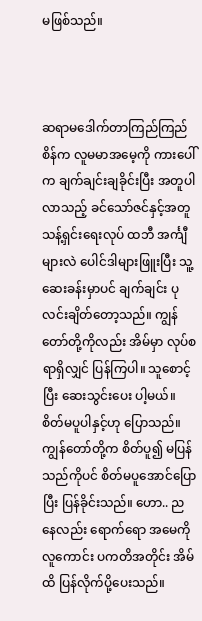မဖြစ်သည်။



ဆရာမဒေါက်တာကြည်ကြည်စိန်က လူမမာအမေ့ကို ကားပေါ်က ချက်ချင်းချခိုင်းပြီး အတူပါလာသည့် ခင်သော်ဇင်နှင့်အတူ သန့်ရှင်းရေးလုပ် ထဘီ အင်္ကျီများလဲ ပေါင်ဒါများဖြူးပြီး သူ့ဆေးခန်းမှာပင် ချက်ချင်း ပုလင်းချိတ်တော့သည်။ ကျွန်တော်တို့ကိုလည်း အိမ်မှာ လုပ်စရာရှိလျှင် ပြန်ကြပါ။ သူစောင့်ပြီး ဆေးသွင်းပေး ပါ့မယ်။ စိတ်မပူပါနှင့်ဟု ပြောသည်။ ကျွန်တော်တို့က စိတ်ပူ၍ မပြန်သည်ကိုပင် စိတ်မပူအောင်ပြောပြီး ပြန်ခိုင်းသည်။ ဟော.. ညနေလည်း ရောက်ရော အမေကို လူကောင်း ပကတိအတိုင်း အိမ်ထိ ပြန်လိုက်ပို့ပေးသည်။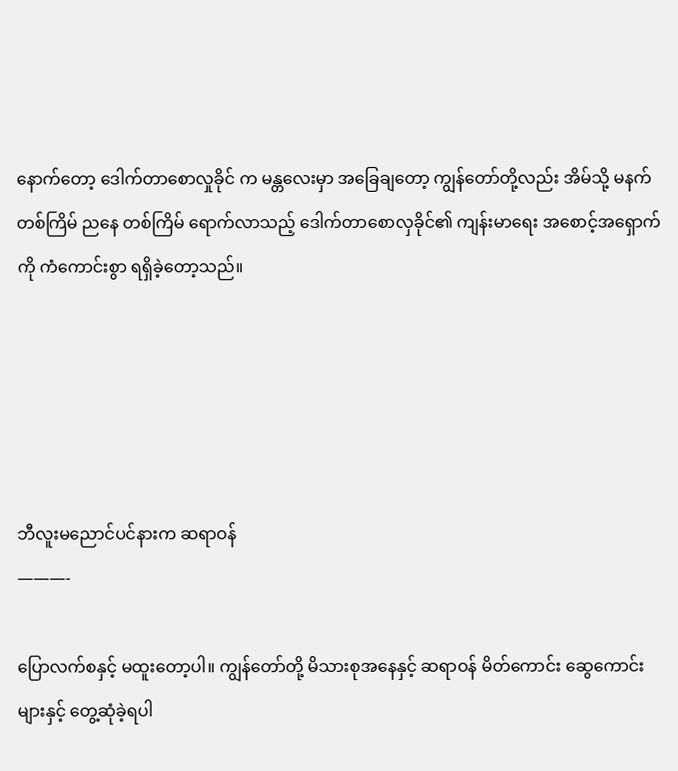နောက်တော့ ဒေါက်တာစောလှုခိုင် က မန္တလေးမှာ အခြေချတော့ ကျွန်တော်တို့လည်း အိမ်သို့ မနက်တစ်ကြိမ် ညနေ တစ်ကြိမ် ရောက်လာသည့် ဒေါက်တာစောလှခိုင်၏ ကျန်းမာရေး အစောင့်အရှောက်ကို ကံကောင်းစွာ ရရှိခဲ့တော့သည်။





ဘီလူးမညောင်ပင်နားက ဆရာဝန်
———-

ပြောလက်စနှင့် မထူးတော့ပါ။ ကျွန်တော်တို့ မိသားစုအနေနှင့် ဆရာဝန် မိတ်ကောင်း ဆွေကောင်းများနှင့် တွေ့ဆုံခဲ့ရပါ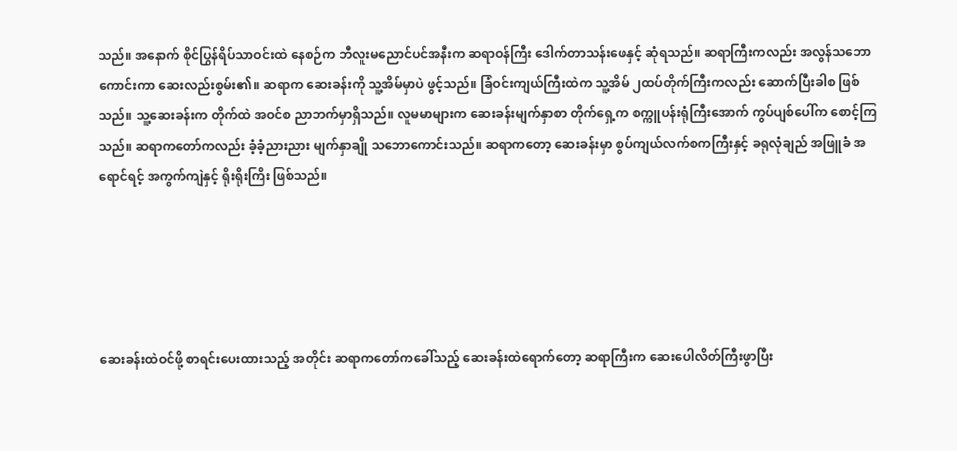သည်။ အနောက် စိုင်ပြွန်ရိပ်သာဝင်းထဲ နေစဉ်က ဘီလူးမညောင်ပင်အနီးက ဆရာဝန်ကြီး ဒေါက်တာသန်းဖေနှင့် ဆုံရသည်။ ဆရာကြီးကလည်း အလွန်သဘောကောင်းကာ ဆေးလည်းစွမ်း၏။ ဆရာက ဆေးခန်းကို သူ့အိမ်မှာပဲ ဖွင့်သည်။ ခြံဝင်းကျယ်ကြီးထဲက သူ့အိမ် ၂ထပ်တိုက်ကြီးကလည်း ဆောက်ပြီးခါစ ဖြစ်သည်။ သူ့ဆေးခန်းက တိုက်ထဲ အဝင်စ ညာဘက်မှာရှိသည်။ လူမမာများက ဆေးခန်းမျက်နှာစာ တိုက်ရှေ့က စက္ကူပန်းရုံကြီးအောက် ကွပ်ပျစ်ပေါ်က စောင့်ကြသည်။ ဆရာကတော်ကလည်း ခံ့ခံ့ညားညား မျက်နှာချို သဘောကောင်းသည်။ ဆရာကတော့ ဆေးခန်းမှာ စွပ်ကျယ်လက်စကကြီးနှင့် ခရုလုံချည် အဖြူခံ အရောင်ရင့် အကွက်ကျဲနှင့် ရိုးရိုးကြိး ဖြစ်သည်။





ဆေးခန်းထဲဝင်ဖို့ စာရင်းပေးထားသည့် အတိုင်း ဆရာကတော်ကခေါ်သည့် ဆေးခန်းထဲရောက်တော့ ဆရာကြီးက ဆေးပေါလိတ်ကြီးဖွာပြီး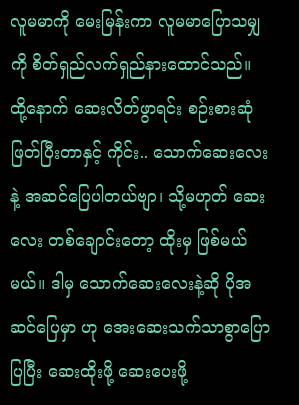လူမမာကို မေးမြန်းကာ လူမမာပြောသမျှကို စိတ်ရှည်လက်ရှည်နားထောင်သည်။ ထို့နောက် ဆေးလိတ်ဖွာရင်း စဉ်းစားဆုံဖြတ်ပြီးတာနှင့် ကိုင်း.. သောက်ဆေးလေးနဲ့ အဆင်ပြေပါတယ်ဗျာ၊ သို့မဟုတ် ဆေးလေး တစ်ချောင်းတော့ ထိုးမှ ဖြစ်မယ်မယ်။ ဒါမှ သောက်ဆေးလေးနဲ့ဆို ပိုအဆင်ပြေမှာ ဟု အေးဆေးသက်သာစွာပြောပြပြီး ဆေးထိုးဖို့ ဆေးပေးဖို့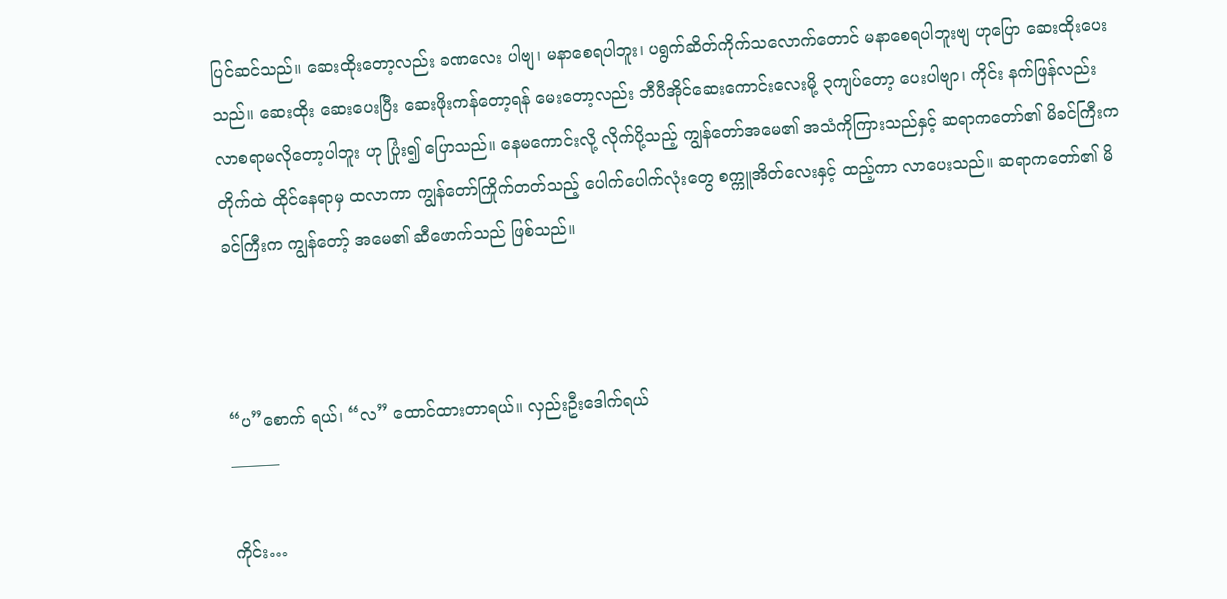ပြင်ဆင်သည်။ ဆေးထိုးတော့လည်း ခဏလေး ပါဗျ၊ မနာစေရပါဘူး၊ ပရွက်ဆိတ်ကိုက်သလောက်တောင် မနာစေရပါဘူးဗျ ဟုပြော ဆေးထိုးပေးသည်။ ဆေးထိုး ဆေးပေးပြီး ဆေးဖိုးကန်တော့ရန် မေးတော့လည်း ဘီပီအိုင်ဆေးကောင်းလေးမို့ ၃ကျပ်တော့ ပေးပါဗျာ၊ ကိုင်း နက်ဖြန်လည်း လာစရာမလိုတော့ပါဘူး ဟု ပြုံး၍ ပြောသည်။ နေမကောင်းလို့ လိုက်ပို့သည့် ကျွန်တော်အမေ၏ အသံကိုကြားသည်နှင့် ဆရာကတော်၏ မိခင်ကြီးက တိုက်ထဲ ထိုင်နေရာမှ ထလာကာ ကျွန်တော်ကြိုက်တတ်သည့် ပေါက်ပေါက်လုံးတွေ စက္ကူအိတ်လေးနှင့် ထည့်ကာ လာပေးသည်။ ဆရာကတော်၏ မိခင်ကြီးက ကျွန်တော့် အမေ၏ ဆီဖောက်သည် ဖြစ်သည်။



“ပ”စောက် ရယ်၊ “လ” ထောင်ထားတာရယ်။ လှည်းဦးဒေါက်ရယ်
———

ကိုင်း…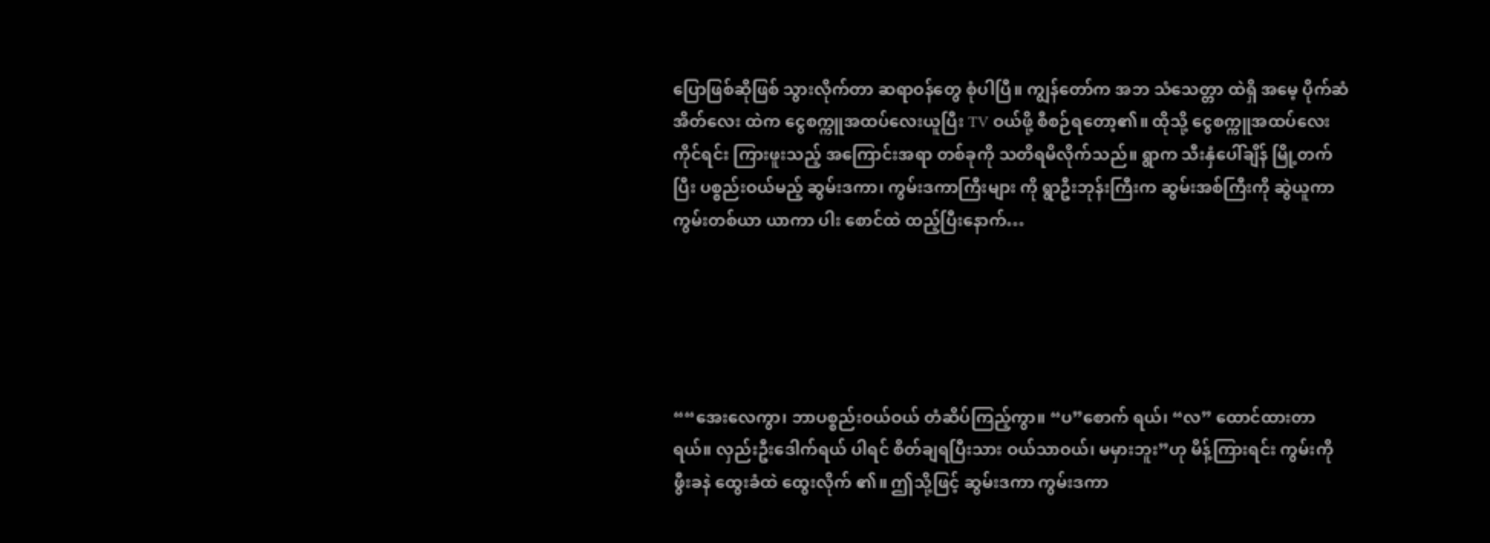ပြောဖြစ်ဆိုဖြစ် သွားလိုက်တာ ဆရာဝန်တွေ စုံပါပြီ။ ကျွန်တော်က အဘ သံသေတ္တာ ထဲရှိ အမေ့ ပိုက်ဆံအိတ်လေး ထဲက ငွေစက္ကူအထပ်လေးယူပြီး TV ဝယ်ဖို့ စီစဉ်ရတော့၏။ ထိုသို့ ငွေစက္ကူအထပ်လေး ကိုင်ရင်း ကြားဖူးသည့် အကြောင်းအရာ တစ်ခုကို သတိရမိလိုက်သည်။ ရွာက သီးနှံပေါ်ချိန် မြို့တက်ပြီး ပစ္စည်းဝယ်မည့် ဆွမ်းဒကာ၊ ကွမ်းဒကာကြီးများ ကို ရွာဦးဘုန်းကြီးက ဆွမ်းအစ်ကြီးကို ဆွဲယူကာ ကွမ်းတစ်ယာ ယာကာ ပါး စောင်ထဲ ထည့်ပြီးနောက်…





““အေးလေကွာ၊ ဘာပစ္စည်းဝယ်ဝယ် တံဆိပ်ကြည့်ကွာ။ “ပ”စောက် ရယ်၊ “လ” ထောင်ထားတာရယ်။ လှည်းဦးဒေါက်ရယ် ပါရင် စိတ်ချရပြီးသား ဝယ်သာဝယ်၊ မမှားဘူး”ဟု မိန့်ကြားရင်း ကွမ်းကို ဖွီးခနဲ ထွေးခံထဲ ထွေးလိုက် ၏။ ဤသို့ဖြင့် ဆွမ်းဒကာ ကွမ်းဒကာ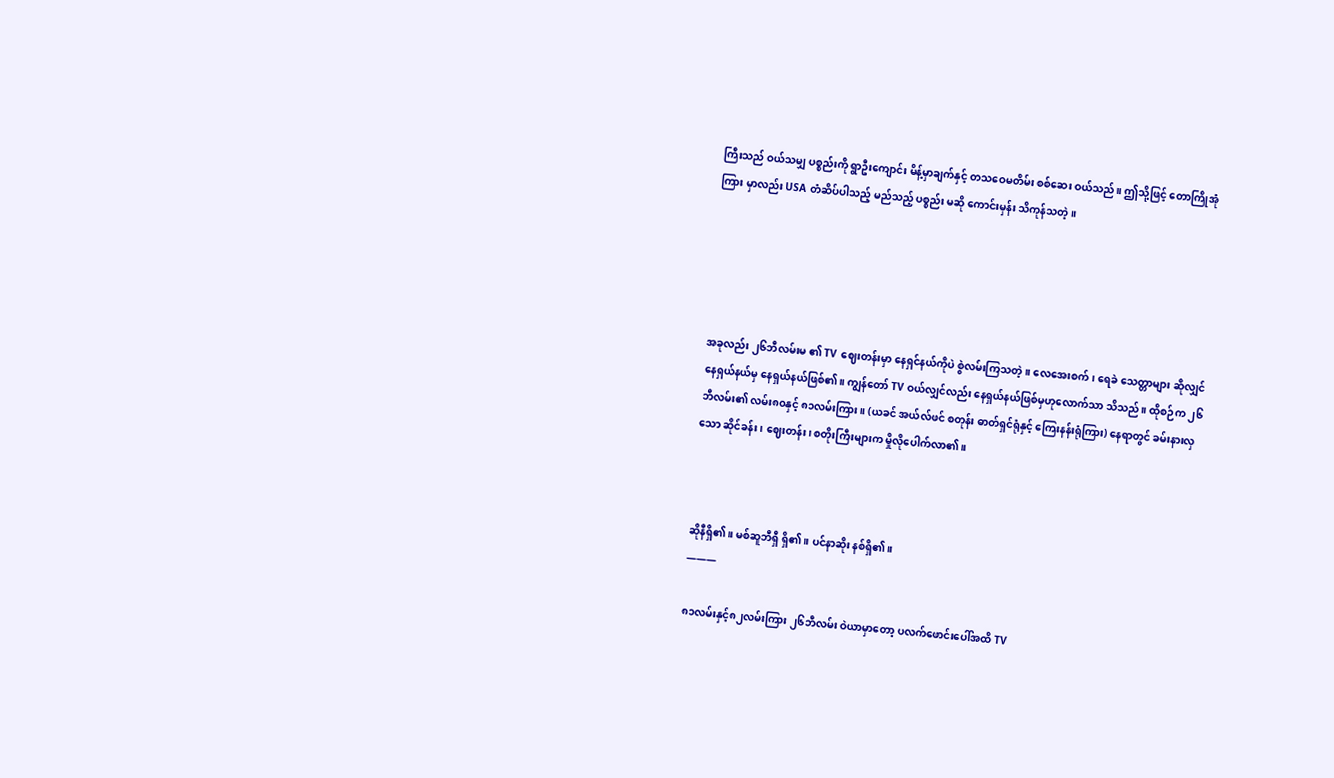ကြီးသည် ဝယ်သမျှ ပစ္စည်းကို ရွာဦးကျောင်း မိန့်မှာချက်နှင့် တသဝေမတိမ်း စစ်ဆေး ဝယ်သည်။ ဤသို့ဖြင့် တောကြိုအုံကြား မှာလည်း USA တံဆိပ်ပါသည့် မည်သည့် ပစ္စည်း မဆို ကောင်းမှန်း သိကုန်သတဲ့။





အခုလည်း ၂၆ဘီလမ်းမ ၏ TV ဈေးတန်းမှာ နေရှင်နယ်ကိုပဲ စွဲလမ်းကြသတဲ့။ လေအေးစက်၊ ရေခဲ သေတ္တာများ ဆိုလျှင် နေရှယ်နယ်မှ နေရှယ်နယ်ဖြစ်၏။ ကျွန်တော် TV ဝယ်လျှင်လည်း နေရှယ်နယ်ဖြစ်မှဟုလောက်သာ သိသည်။ ထိုစဉ်က ၂၆ဘီလမ်း၏ လမ်း၈၀နှင့် ၈၁လမ်းကြား။ (ယခင် အယ်လ်ဖင် စတုန်း ဓာတ်ရှင်ရုံနှင့် ကြေးနန်းရုံကြား) နေရာတွင် ခမ်းနားလှသော ဆိုင်ခန်း၊ ဈေးတန်း၊ စတိုးကြီးများက မှိုလိုပေါက်လာ၏။



ဆိုနီရှိ၏။ မစ်ဆူဘီရှီ ရှိ၏။ ပင်နာဆိုး နစ်ရှိ၏။
———

၈၁လမ်းနှင့်၈၂လမ်းကြား ၂၆ဘီလမ်း ဝဲယာမှာတော့ ပလက်ဖောင်းပေါ်အထိ TV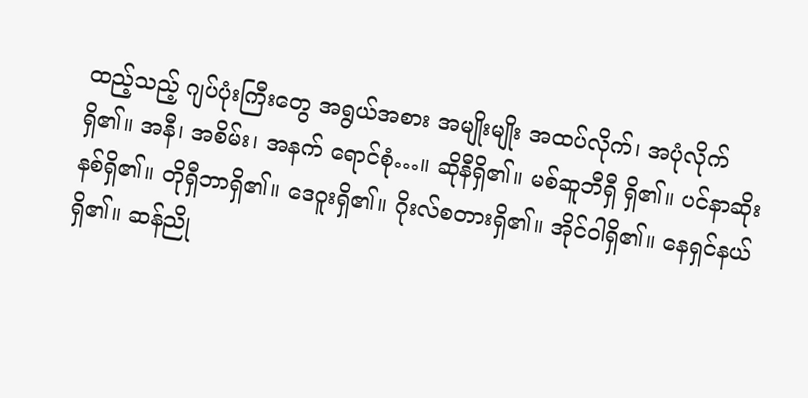ထည့်သည့် ဂျပ်ပုံးကြီးတွေ အရွယ်အစား အမျိုးမျိုး အထပ်လိုက်၊ အပုံလိုက် ရှိ၏။ အနီ၊ အစိမ်း၊ အနက် ရောင်စုံ…။ ဆိုနီရှိ၏။ မစ်ဆူဘီရှီ ရှိ၏။ ပင်နာဆိုး နစ်ရှိ၏။ တိုရှီဘာရှိ၏။ ဒေဝူးရှိ၏။ ဂိုးလ်စတားရှိ၏။ အိုင်ဝါရှိ၏။ နေရှင်နယ် ရှိ၏။ ဆန်ညို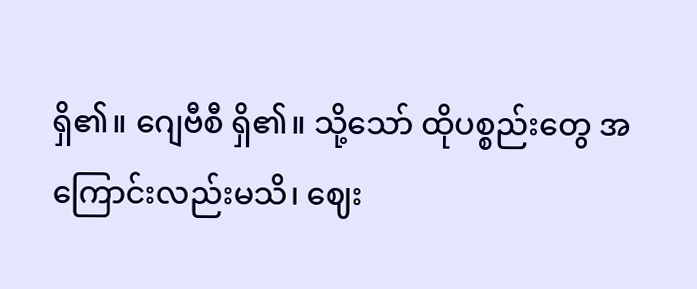ရှိ၏။ ဂျေဗီစီ ရှိ၏။ သို့သော် ထိုပစ္စည်းတွေ အကြောင်းလည်းမသိ၊ ဈေး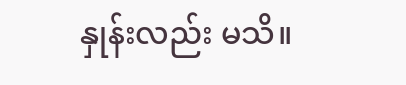နှုန်းလည်း မသိ။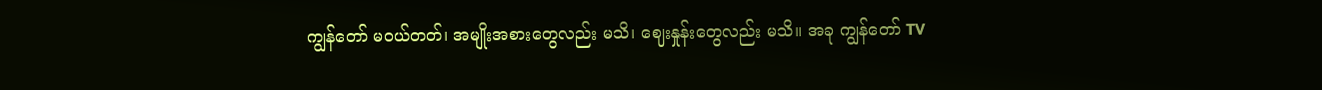ကျွန်တော် မဝယ်တတ်၊ အမျိုးအစားတွေလည်း မသိ၊ ဈေးနှုန်းတွေလည်း မသိ။ အခု ကျွန်တော် TV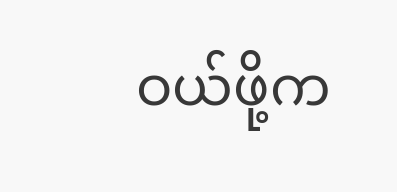ဝယ်ဖို့က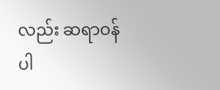လည်း ဆရာဝန်ပါ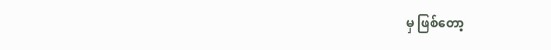မှ ဖြစ်တော့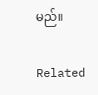မည်။

Related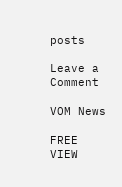posts

Leave a Comment

VOM News

FREE
VIEW